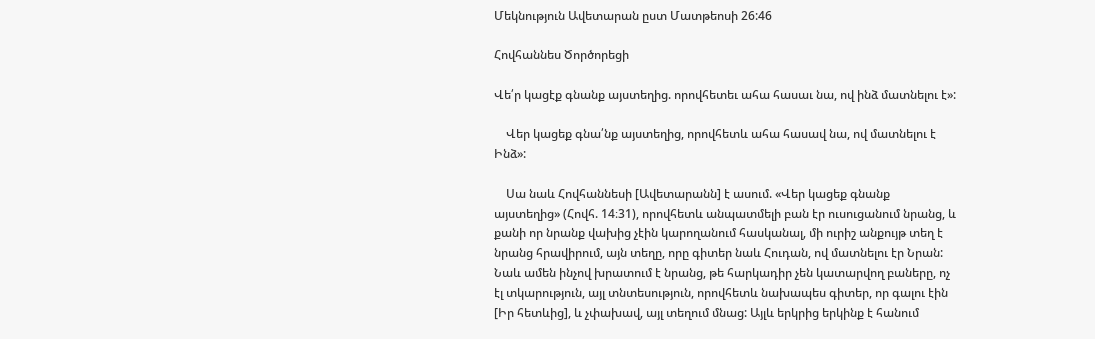Մեկնություն Ավետարան ըստ Մատթեոսի 26:46

Հովհաննես Ծործորեցի

Վե՛ր կացէք գնանք այստեղից. որովհետեւ ահա հասաւ նա, ով ինձ մատնելու է»:

    Վեր կացեք գնա՛նք այստեղից, որովհետև ահա հասավ նա, ով մատնելու է Ինձ»:

    Սա նաև Հովհաննեսի [Ավետարանն] է ասում. «Վեր կացեք գնանք այստեղից» (Հովհ. 14։31), որովհետև անպատմելի բան էր ուսուցանում նրանց, և քանի որ նրանք վախից չէին կարողանում հասկանալ, մի ուրիշ անքույթ տեղ է նրանց հրավիրում, այն տեղը, որը գիտեր նաև Հուդան, ով մատնելու էր Նրան: Նաև ամեն ինչով խրատում է նրանց, թե հարկադիր չեն կատարվող բաները, ոչ էլ տկարություն, այլ տնտեսություն, որովհետև նախապես գիտեր, որ գալու էին [Իր հետևից], և չփախավ, այլ տեղում մնաց: Այլև երկրից երկինք է հանում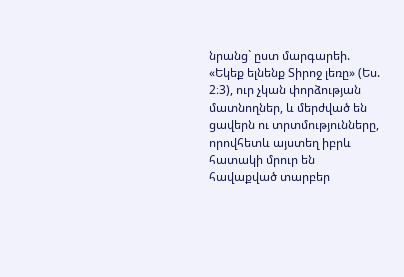նրանց` ըստ մարգարեի. «Եկեք ելնենք Տիրոջ լեռը» (Ես. 2։3), ուր չկան փորձության մատնողներ, և մերժված են ցավերն ու տրտմությունները, որովհետև այստեղ իբրև հատակի մրուր են հավաքված տարբեր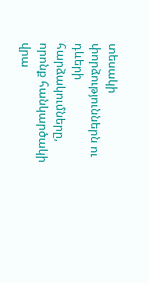տեսակի փորձություններն ու դևերի հարձակումները, որոնք հանկարծակի վրա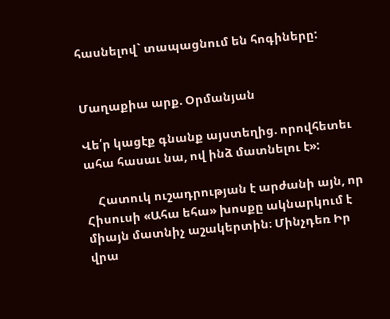հասնելով` տապացնում են հոգիները:


Մաղաքիա արք. Օրմանյան

Վե՛ր կացէք գնանք այստեղից. որովհետեւ ահա հասաւ նա, ով ինձ մատնելու է»:

    Հատուկ ուշադրության է արժանի այն, որ Հիսուսի «Ահա եհա» խոսքը ակնարկում է միայն մատնիչ աշակերտին։ Մինչդեռ Իր վրա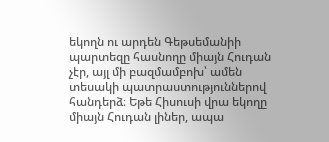եկողն ու արդեն Գեթսեմանիի պարտեզը հասնողը միայն Հուդան չէր, այլ մի բազմամբոխ՝ ամեն տեսակի պատրաստություններով հանդերձ։ Եթե Հիսուսի վրա եկողը միայն Հուդան լիներ, ապա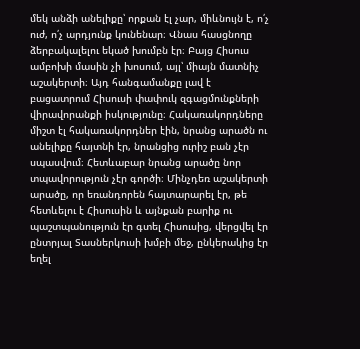մեկ անձի անելիքը՝ որքան էլ չար, միևնույն է, ո՛չ ուժ, ո՛չ արդյունք կունենար։ Վնաս հասցնողը ձերբակալելու եկած խումբն էր։ Բայց Հիսուս ամբոխի մասին չի խոսում, այլ՝ միայն մատնիչ աշակերտի։ Այդ հանգամանքը լավ է բացատրում Հիսուսի փափուկ զգացմունքների վիրավորանքի իսկությունը։ Հակառակորդները միշտ էլ հակառակորդներ էին, նրանց արածն ու անելիքը հայտնի էր, նրանցից ուրիշ բան չէր սպասվում։ Հետևաբար նրանց արածը նոր տպավորություն չէր գործի։ Մինչդեռ աշակերտի արածը, որ եռանդորեն հայտարարել էր, թե հետևելու է Հիսուսին և այնքան բարիք ու պաշտպանություն էր գտել Հիսուսից, վերցվել էր ընտրյալ Տասներկուսի խմբի մեջ, ընկերակից էր եղել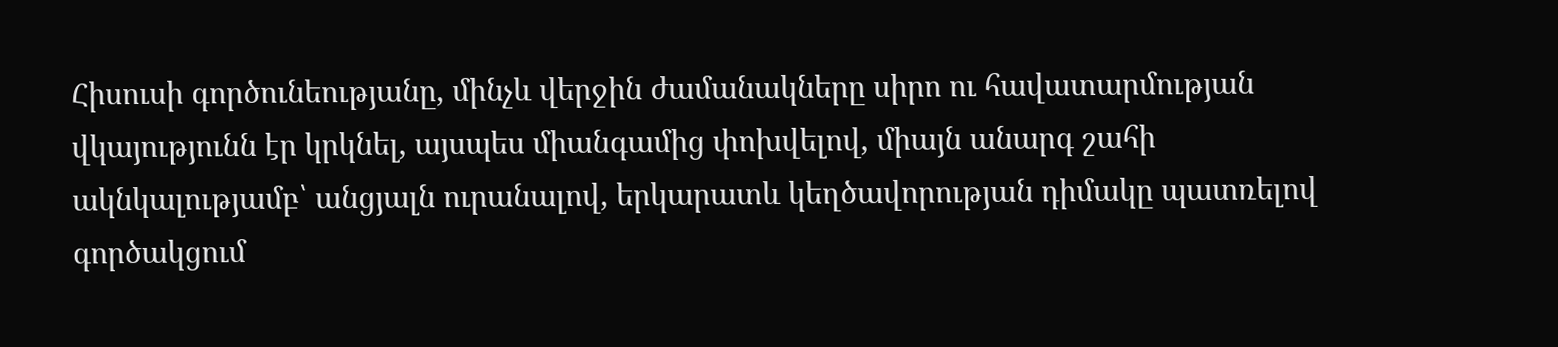Հիսուսի գործունեությանը, մինչև վերջին ժամանակները սիրո ու հավատարմության վկայությունն էր կրկնել, այսպես միանգամից փոխվելով, միայն անարգ շահի ակնկալությամբ՝ անցյալն ուրանալով, երկարատև կեղծավորության դիմակը պատռելով գործակցում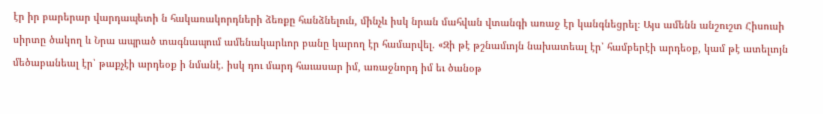էր իր բարերար վարդապետի ն հակառակորդների ձեռքը հանձնելուն, մինչև իսկ նրան մահվան վտանգի առաջ էր կանգնեցրել։ Այս ամենն անշուշտ Հիսուսի սիրտը ծակող և Նրա ապրած տագնապում ամենակարևոր բանը կարող էր համարվել. «Զի թէ թշնամւոյն նախատեալ էր՝ համբերէի արդեօք, կամ թէ ատելւոյն մեծաբանեալ էր՝ թաքչէի արդեօք ի նմանէ. իսկ դու մարդ հաւասար իմ, առաջնորդ իմ եւ ծանօթ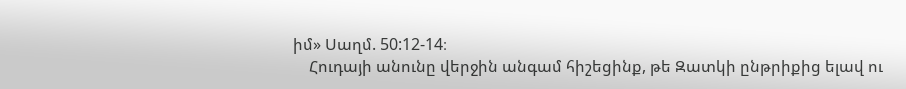իմ» Սաղմ. 50:12-14։
    Հուդայի անունը վերջին անգամ հիշեցինք, թե Զատկի ընթրիքից ելավ ու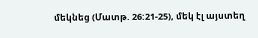մեկնեց (Մատթ. 26:21-25), մեկ էլ այստեղ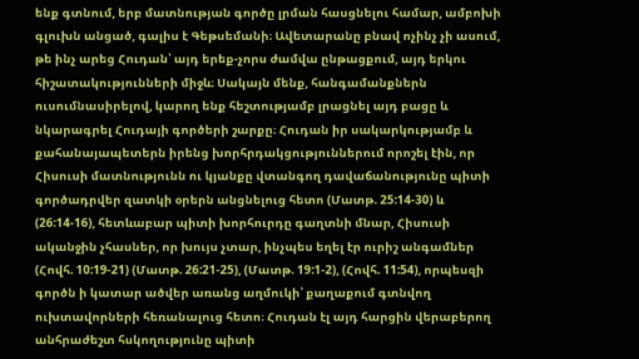ենք գտնում, երբ մատնության գործը լրման հասցնելու համար, ամբոխի գլուխն անցած, գալիս է Գեթսեմանի։ Ավետարանը բնավ ոչինչ չի ասում, թե ինչ արեց Հուդան՝ այդ երեք-չորս ժամվա ընթացքում, այդ երկու հիշատակությունների միջև։ Սակայն մենք, հանգամանքներն ուսումնասիրելով, կարող ենք հեշտությամբ լրացնել այդ բացը և նկարագրել Հուդայի գործերի շարքը։ Հուդան իր սակարկությամբ և քահանայապետերն իրենց խորհրդակցություններում որոշել էին, որ Հիսուսի մատնությունն ու կյանքը վտանգող դավաճանությունը պիտի գործադրվեր զատկի օրերն անցնելուց հետո (Մատթ. 25:14-30) և (26:14-16), հետևաբար պիտի խորհուրդը գաղտնի մնար, Հիսուսի ականջին չհասներ, որ խույս չտար, ինչպես եղել էր ուրիշ անգամներ (Հովհ. 10:19-21) (Մատթ. 26:21-25), (Մատթ. 19:1-2), (Հովհ. 11:54), որպեսզի գործն ի կատար ածվեր առանց աղմուկի՝ քաղաքում գտնվող ուխտավորների հեռանալուց հետո։ Հուդան էլ այդ հարցին վերաբերող անհրաժեշտ հսկողությունը պիտի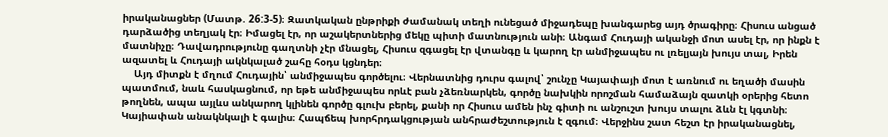իրականացներ (Մատթ. 26:3-5)։ Զատկական ընթրիքի ժամանակ տեղի ունեցած միջադեպը խանգարեց այդ ծրագիրը։ Հիսուս անցած դարձածից տեղյակ էր։ Իմացել էր, որ աշակերտներից մեկը պիտի մատնություն անի։ Անգամ Հուդայի ականջի մոտ ասել էր, որ ինքն է մատնիչը։ Դավադրությունը գաղտնի չէր մնացել, Հիսուս զգացել էր վտանգը և կարող էր անմիջապես ու լռելյայն խույս տալ, Իրեն ազատել և Հուդայի ակնկալած շահը հօդս կցնդեր։
    Այդ միտքն է մղում Հուդային՝ անմիջապես գործելու։ Վերնատնից դուրս գալով՝ շունչը Կայափայի մոտ է առնում ու եղածի մասին պատմում, նաև հասկացնում, որ եթե անմիջապես որևէ բան չձեռնարկեն, գործը նախկին որոշման համաձայն զատկի օրերից հետո թողնեն, ապա այլևս անկարող կլինեն գործը գլուխ բերել, քանի որ Հիսուս ամեն ինչ գիտի ու անշուշտ խույս տալու ձևն էլ կգտնի։ Կայիափան անակնկալի է գալիս։ Հապճեպ խորհրդակցության անհրաժեշտություն է զգում։ Վերջինս շատ հեշտ էր իրականացնել,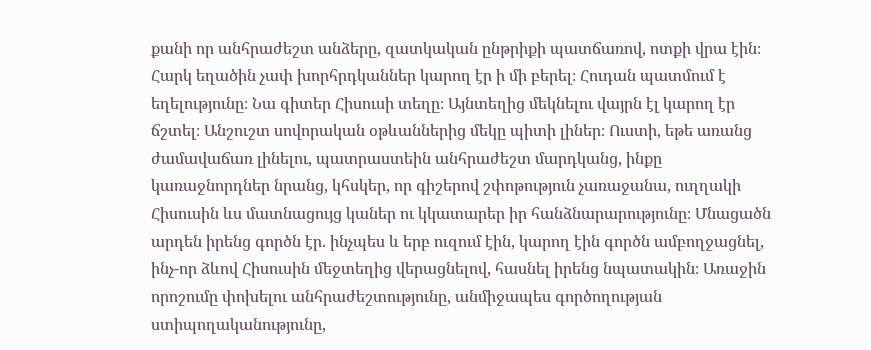քանի որ անհրաժեշտ անձերը, զատկական ընթրիքի պատճառով, ոտքի վրա էին։ Հարկ եղածին չափ խորհրդկաններ կարող էր ի մի բերել։ Հուդան պատմում է եղելությունը։ Նա գիտեր Հիսուսի տեղը։ Այնտեղից մեկնելու վայրն էլ կարող էր ճշտել։ Անշուշտ սովորական օթևաններից մեկը պիտի լիներ։ Ուստի, եթե առանց ժամավաճառ լինելու, պատրաստեին անհրաժեշտ մարդկանց, ինքը կառաջնորդներ նրանց, կհսկեր, որ գիշերով շփոթություն չառաջանա, ուղղակի Հիսուսին ևս մատնացույց կաներ ու կկատարեր իր հանձնարարությունը։ Մնացածն արդեն իրենց գործն էր. ինչպես և երբ ուզում էին, կարող էին գործն ամբողջացնել, ինչ-որ ձևով Հիսուսին մեջտեղից վերացնելով, հասնել իրենց նպատակին։ Առաջին որոշումը փոխելու անհրաժեշտությունը, անմիջապես գործողության ստիպողականությունը,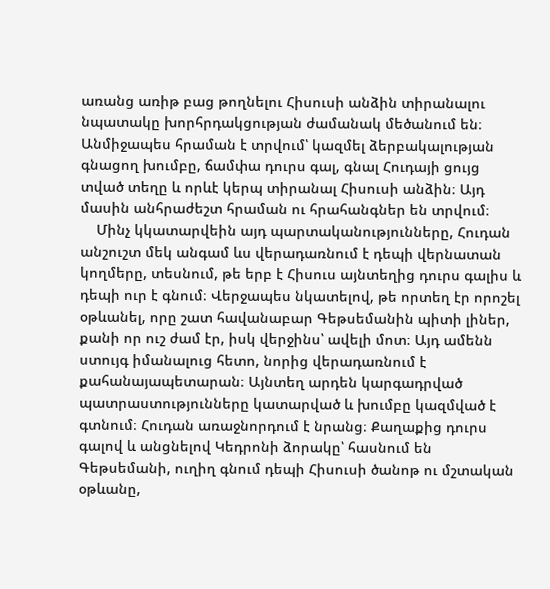առանց առիթ բաց թողնելու Հիսուսի անձին տիրանալու նպատակը խորհրդակցության ժամանակ մեծանում են։ Անմիջապես հրաման է տրվում՝ կազմել ձերբակալության գնացող խումբը, ճամփա դուրս գալ, գնալ Հուդայի ցույց տված տեղը և որևէ կերպ տիրանալ Հիսուսի անձին։ Այդ մասին անհրաժեշտ հրաման ու հրահանգներ են տրվում։
    Մինչ կկատարվեին այդ պարտականությունները, Հուդան անշուշտ մեկ անգամ ևս վերադառնում է դեպի վերնատան կողմերը, տեսնում, թե երբ է Հիսուս այնտեղից դուրս գալիս և դեպի ուր է գնում։ Վերջապես նկատելով, թե որտեղ էր որոշել օթևանել, որը շատ հավանաբար Գեթսեմանին պիտի լիներ, քանի որ ուշ ժամ էր, իսկ վերջինս՝ ավելի մոտ։ Այդ ամենն ստույգ իմանալուց հետո, նորից վերադառնում է քահանայապետարան։ Այնտեղ արդեն կարգադրված պատրաստությունները կատարված և խումբը կազմված է գտնում։ Հուդան առաջնորդում է նրանց։ Քաղաքից դուրս գալով և անցնելով Կեդրոնի ձորակը՝ հասնում են Գեթսեմանի, ուղիղ գնում դեպի Հիսուսի ծանոթ ու մշտական օթևանը,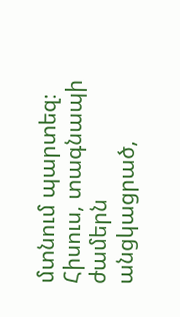մտնում պարտեզ։ Հիսուս, տագնապի ժամերն անցկացրած,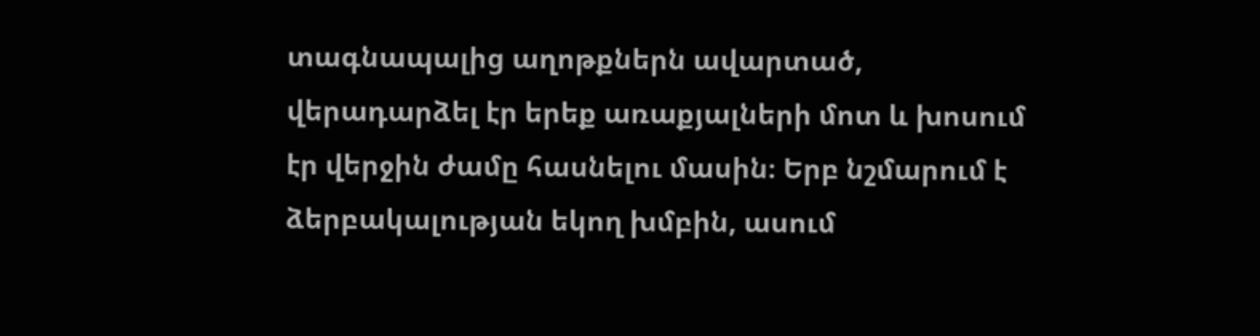տագնապալից աղոթքներն ավարտած, վերադարձել էր երեք առաքյալների մոտ և խոսում էր վերջին ժամը հասնելու մասին։ Երբ նշմարում է ձերբակալության եկող խմբին, ասում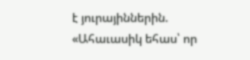է յուրայիններին. «Ահաւասիկ եհաս՝ որ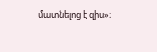մատնելոց է զիս»։